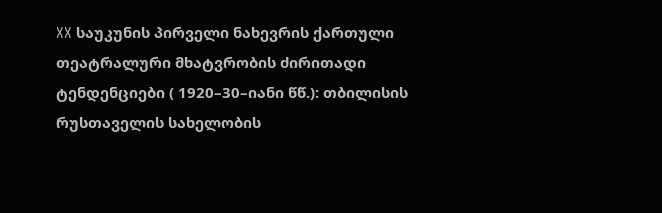XX საუკუნის პირველი ნახევრის ქართული თეატრალური მხატვრობის ძირითადი ტენდენციები ( 1920–30–იანი წწ.): თბილისის რუსთაველის სახელობის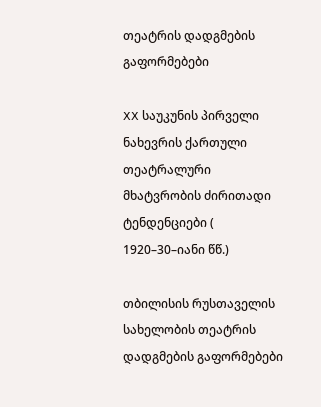თეატრის დადგმების გაფორმებები

XX საუკუნის პირველი ნახევრის ქართული თეატრალური მხატვრობის ძირითადი ტენდენციები ( 1920–30–იანი წწ.)

თბილისის რუსთაველის სახელობის თეატრის დადგმების გაფორმებები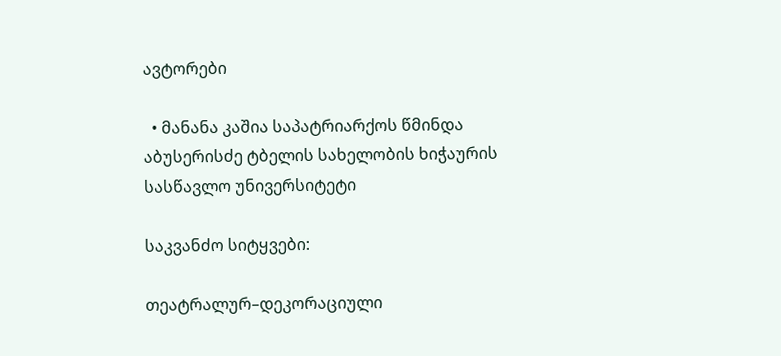ავტორები

  • მანანა კაშია საპატრიარქოს წმინდა აბუსერისძე ტბელის სახელობის ხიჭაურის სასწავლო უნივერსიტეტი

საკვანძო სიტყვები:

თეატრალურ–დეკორაციული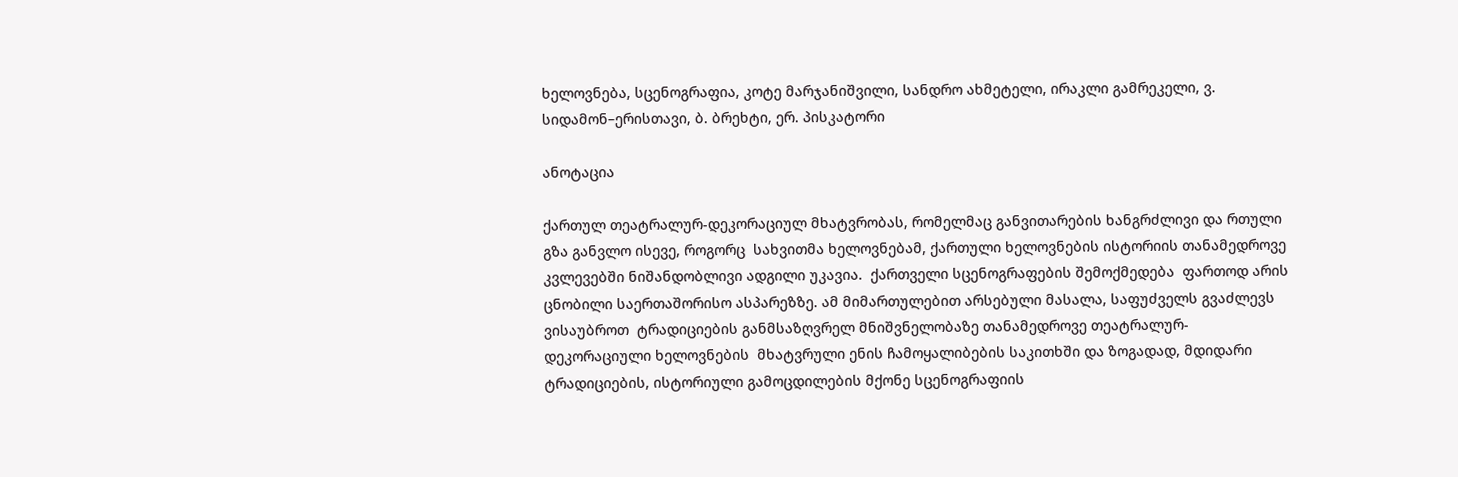ხელოვნება, სცენოგრაფია, კოტე მარჯანიშვილი, სანდრო ახმეტელი, ირაკლი გამრეკელი, ვ. სიდამონ–ერისთავი, ბ. ბრეხტი, ერ. პისკატორი

ანოტაცია

ქართულ თეატრალურ-დეკორაციულ მხატვრობას, რომელმაც განვითარების ხანგრძლივი და რთული გზა განვლო ისევე, როგორც  სახვითმა ხელოვნებამ, ქართული ხელოვნების ისტორიის თანამედროვე კვლევებში ნიშანდობლივი ადგილი უკავია.  ქართველი სცენოგრაფების შემოქმედება  ფართოდ არის ცნობილი საერთაშორისო ასპარეზზე. ამ მიმართულებით არსებული მასალა, საფუძველს გვაძლევს ვისაუბროთ  ტრადიციების განმსაზღვრელ მნიშვნელობაზე თანამედროვე თეატრალურ-დეკორაციული ხელოვნების  მხატვრული ენის ჩამოყალიბების საკითხში და ზოგადად, მდიდარი ტრადიციების, ისტორიული გამოცდილების მქონე სცენოგრაფიის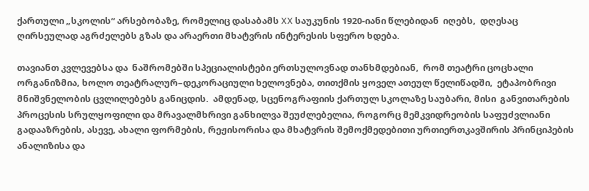ქართული „სკოლის“ არსებობაზე, რომელიც დასაბამს XX საუკუნის 1920-იანი წლებიდან  იღებს,  დღესაც ღირსეულად აგრძელებს გზას და არაერთი მხატვრის ინტერესის სფერო ხდება.

თავიანთ კვლევებსა და  ნაშრომებში სპეციალისტები ერთსულოვნად თანხმდებიან,  რომ თეატრი ცოცხალი ორგანიზმია, ხოლო თეატრალურ–დეკორაციული ხელოვნება, თითქმის ყოველ ათეულ წელიწადში,  ეტაპობრივი მნიშვნელობის ცვლილებებს განიცდის.  ამდენად, სცენოგრაფიის ქართულ სკოლაზე საუბარი, მისი  განვითარების პროცესის სრულყოფილი და მრავალმხრივი განხილვა შეუძლებელია, როგორც მემკვიდრეობის საფუძვლიანი გადააზრების, ასევე, ახალი ფორმების, რეჟისორისა და მხატვრის შემოქმედებითი ურთიერთკავშირის პრინციპების ანალიზისა და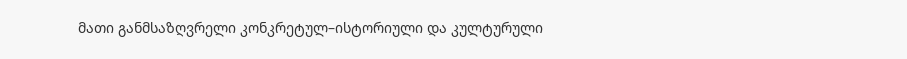მათი განმსაზღვრელი კონკრეტულ–ისტორიული და კულტურული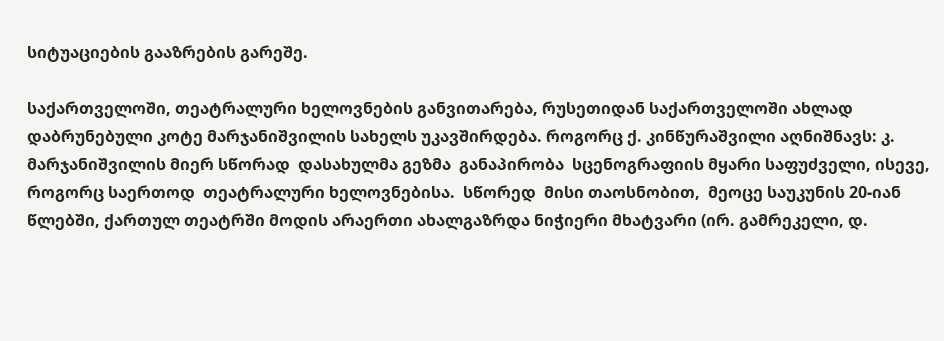სიტუაციების გააზრების გარეშე.

საქართველოში, თეატრალური ხელოვნების განვითარება, რუსეთიდან საქართველოში ახლად დაბრუნებული კოტე მარჯანიშვილის სახელს უკავშირდება. როგორც ქ. კინწურაშვილი აღნიშნავს: კ. მარჯანიშვილის მიერ სწორად  დასახულმა გეზმა  განაპირობა  სცენოგრაფიის მყარი საფუძველი, ისევე, როგორც საერთოდ  თეატრალური ხელოვნებისა.  სწორედ  მისი თაოსნობით,  მეოცე საუკუნის 20-იან წლებში, ქართულ თეატრში მოდის არაერთი ახალგაზრდა ნიჭიერი მხატვარი (ირ. გამრეკელი, დ.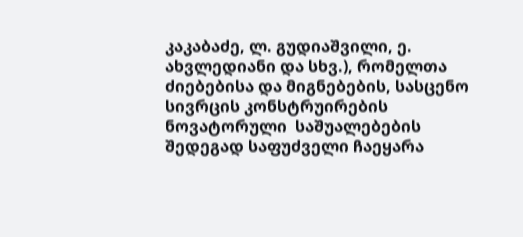კაკაბაძე, ლ. გუდიაშვილი, ე. ახვლედიანი და სხვ.), რომელთა ძიებებისა და მიგნებების, სასცენო სივრცის კონსტრუირების   ნოვატორული  საშუალებების შედეგად საფუძველი ჩაეყარა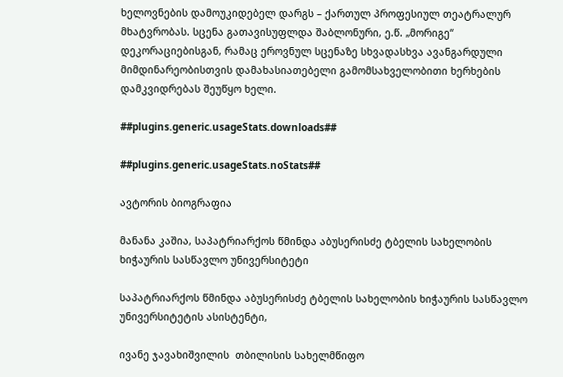ხელოვნების დამოუკიდებელ დარგს – ქართულ პროფესიულ თეატრალურ მხატვრობას. სცენა გათავისუფლდა შაბლონური, ე.წ. „მორიგე“ დეკორაციებისგან, რამაც ეროვნულ სცენაზე სხვადასხვა ავანგარდული მიმდინარეობისთვის დამახასიათებელი გამომსახველობითი ხერხების დამკვიდრებას შეუწყო ხელი.

##plugins.generic.usageStats.downloads##

##plugins.generic.usageStats.noStats##

ავტორის ბიოგრაფია

მანანა კაშია, საპატრიარქოს წმინდა აბუსერისძე ტბელის სახელობის ხიჭაურის სასწავლო უნივერსიტეტი

საპატრიარქოს წმინდა აბუსერისძე ტბელის სახელობის ხიჭაურის სასწავლო უნივერსიტეტის ასისტენტი,

ივანე ჯავახიშვილის  თბილისის სახელმწიფო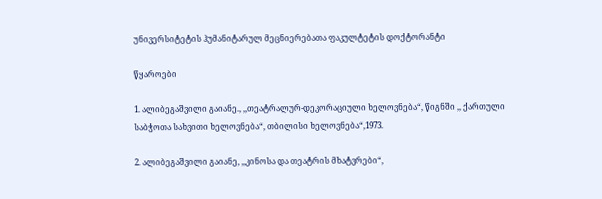უნივერსიტეტის ჰუმანიტარულ მეცნიერებათა ფაკულტეტის დოქტორანტი

წყაროები

1. ალიბეგაშვილი გაიანე., ,,თეატრალურ-დეკორაციული ხელოვნება“, წიგნში ,, ქართული საბჭოთა სახვითი ხელოვნება“, თბილისი ხელოვნება“,1973.

2. ალიბეგაშვილი გაიანე, ,,კინოსა და თეატრის მხატვრები“,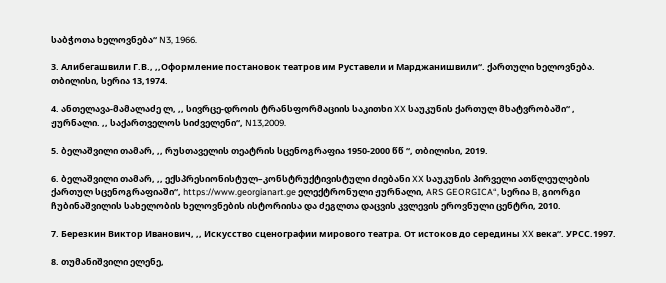საბჭოთა ხელოვნება“ N3, 1966.

3. Алибегашвили Г.В., ,,Оформление постановок театров им Руставели и Марджанишвили“. ქართული ხელოვნება. თბილისი, სერია 13,1974.

4. ანთელავა-მამალაძე ლ, ,, სივრცე-დროის ტრანსფორმაციის საკითხი XX საუკუნის ქართულ მხატვრობაში“ , ჟურნალი. ,, საქართველოს სიძველენი“, N13,2009.

5. ბელაშვილი თამარ, ,, რუსთაველის თეატრის სცენოგრაფია 1950-2000 წწ “, თბილისი, 2019.

6. ბელაშვილი თამარ, ,, ექსპრესიონისტულ–კონსტრუქტივისტული ძიებანი XX საუკუნის პირველი ათწლეულების ქართულ სცენოგრაფიაში“, https://www.georgianart.ge ელექტრონული ჟურნალი, ARS GEORGICA“, სერია B, გიორგი ჩუბინაშვილის სახელობის ხელოვნების ისტორიისა და ძეგლთა დაცვის კვლევის ეროვნული ცენტრი, 2010.

7. Березкин Виктор Иванович, ,, Искусство сценографии мирового театра. От истоков до середины XX века“. УРСС.1997.

8. თუმანიშვილი ელენე,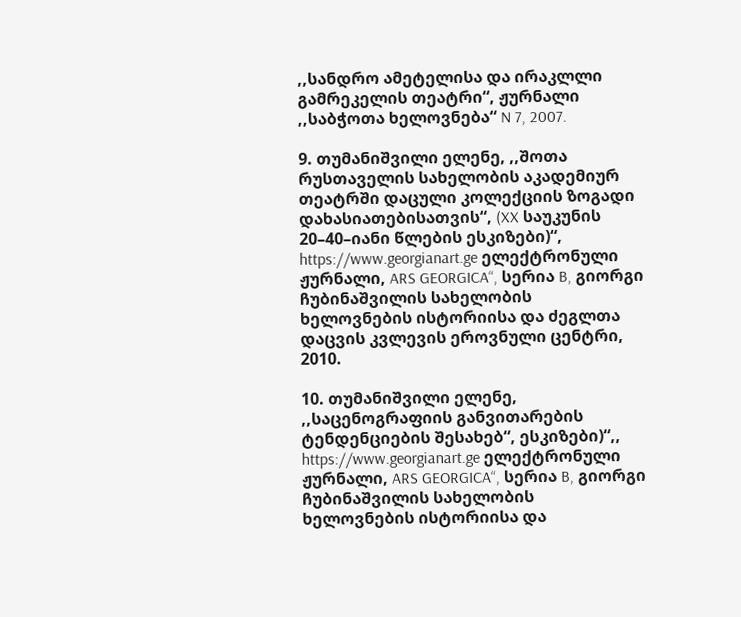,,სანდრო ამეტელისა და ირაკლლი გამრეკელის თეატრი“, ჟურნალი ,,საბჭოთა ხელოვნება“ N 7, 2007.

9. თუმანიშვილი ელენე, ,,შოთა რუსთაველის სახელობის აკადემიურ თეატრში დაცული კოლექციის ზოგადი დახასიათებისათვის“, (XX საუკუნის 20–40–იანი წლების ესკიზები)“, https://www.georgianart.ge ელექტრონული ჟურნალი, ARS GEORGICA“, სერია B, გიორგი ჩუბინაშვილის სახელობის ხელოვნების ისტორიისა და ძეგლთა დაცვის კვლევის ეროვნული ცენტრი, 2010.

10. თუმანიშვილი ელენე, ,,საცენოგრაფიის განვითარების ტენდენციების შესახებ“, ესკიზები)“,, https://www.georgianart.ge ელექტრონული ჟურნალი, ARS GEORGICA“, სერია B, გიორგი ჩუბინაშვილის სახელობის ხელოვნების ისტორიისა და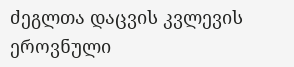ძეგლთა დაცვის კვლევის ეროვნული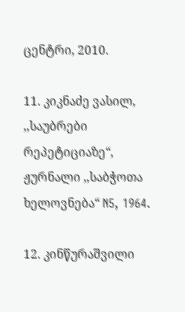ცენტრი, 2010.

11. კიკნაძე ვასილ, ,,საუბრები რეპეტიციაზე“, ჟურნალი ,,საბჭოთა ხელოვნება“ N5, 1964.

12. კინწურაშვილი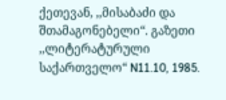ქეთევან, ,,მისაბაძი და შთამაგონებელი“. გაზეთი ,,ლიტერატურული საქართველო“ N11.10, 1985.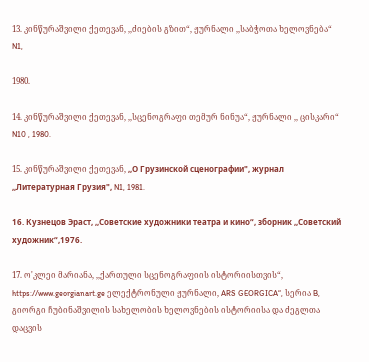13. კინწურაშვილი ქეთევან, ,,ძიების გზით“, ჟურნალი ,,საბჭოთა ხელოვნება“ N1,

1980.

14. კინწურაშვილი ქეთევან, ,,სცენოგრაფი თემურ ნინუა“, ჟურნალი ,, ცისკარი“ N10 , 1980.

15. კინწურაშვილი ქეთევან, ,,О Грузинской сценографии", журнал ,,Литературная Грузия", N1, 1981.

16. Кузнецов Эраст, ,,Советские художники театра и кино“, зборник ,,Советский художник“,1976.

17. ო'კლეი მარიანა, ,,ქართული სცენოგრაფიის ისტორიისთვის“, https://www.georgianart.ge ელექტრონული ჟურნალი, ARS GEORGICA“, სერია B, გიორგი ჩუბინაშვილის სახელობის ხელოვნების ისტორიისა და ძეგლთა დაცვის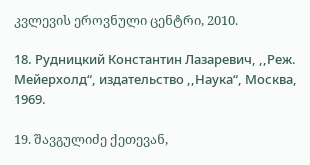კვლევის ეროვნული ცენტრი, 2010.

18. Рудницкий Константин Лазаревич, ,,Реж. Мейерхолд“, издательство ,,Наука“, Москва, 1969.

19. შავგულიძე ქეთევან,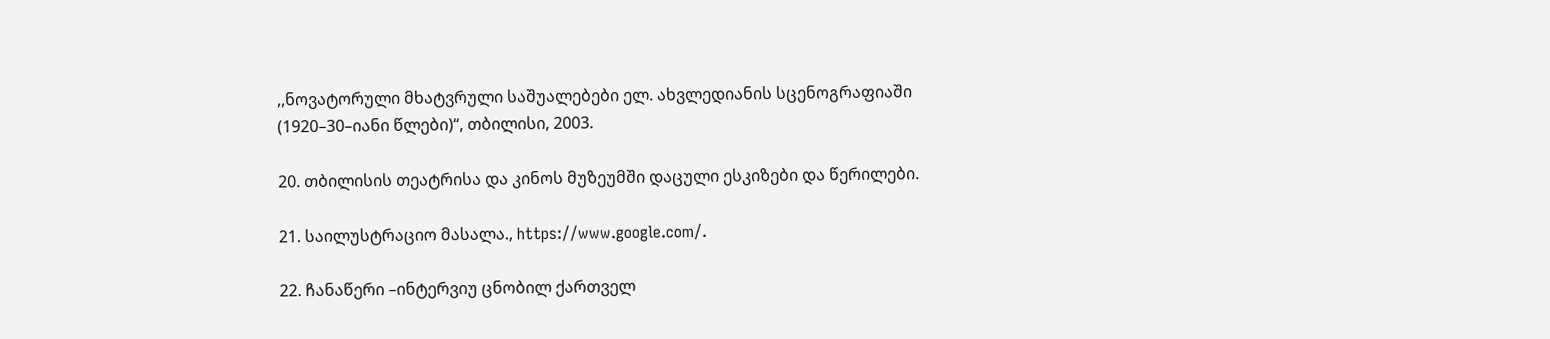,,ნოვატორული მხატვრული საშუალებები ელ. ახვლედიანის სცენოგრაფიაში (1920–30–იანი წლები)“, თბილისი, 2003.

20. თბილისის თეატრისა და კინოს მუზეუმში დაცული ესკიზები და წერილები.

21. საილუსტრაციო მასალა., https://www.google.com/.

22. ჩანაწერი –ინტერვიუ ცნობილ ქართველ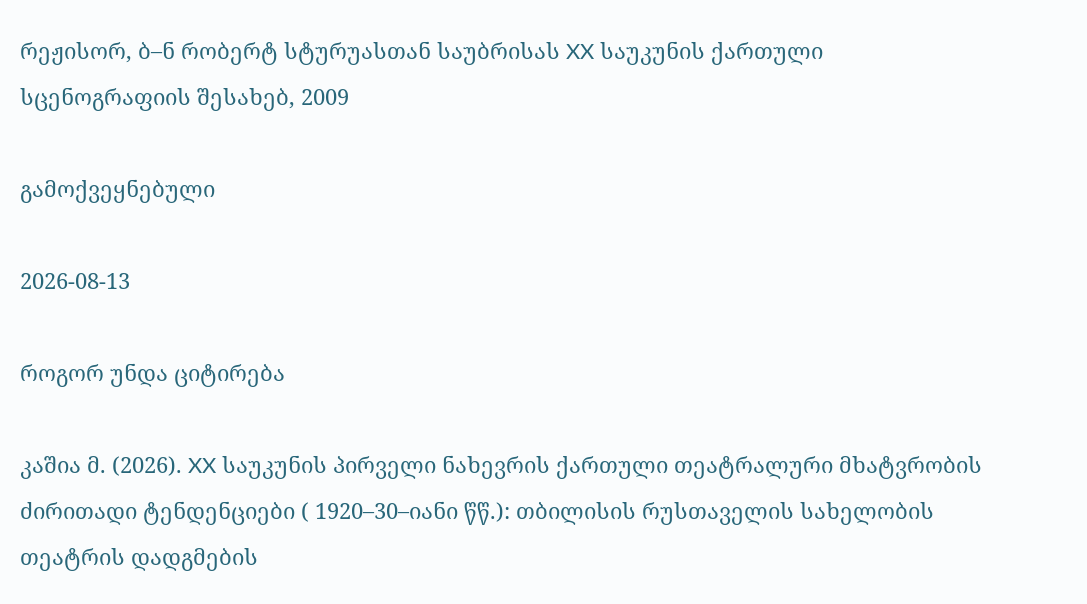რეჟისორ, ბ–ნ რობერტ სტურუასთან საუბრისას XX საუკუნის ქართული სცენოგრაფიის შესახებ, 2009

გამოქვეყნებული

2026-08-13

როგორ უნდა ციტირება

კაშია მ. (2026). XX საუკუნის პირველი ნახევრის ქართული თეატრალური მხატვრობის ძირითადი ტენდენციები ( 1920–30–იანი წწ.): თბილისის რუსთაველის სახელობის თეატრის დადგმების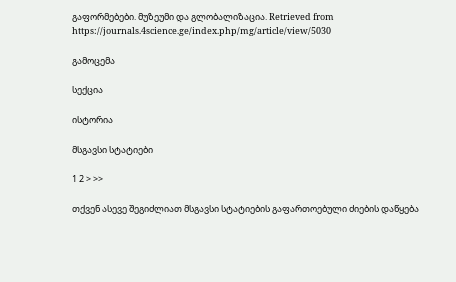გაფორმებები. მუზეუმი და გლობალიზაცია. Retrieved from https://journals.4science.ge/index.php/mg/article/view/5030

გამოცემა

სექცია

ისტორია

მსგავსი სტატიები

1 2 > >>

თქვენ ასევე შეგიძლიათ მსგავსი სტატიების გაფართოებული ძიების დაწყება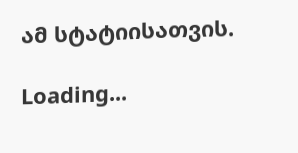ამ სტატიისათვის.

Loading...